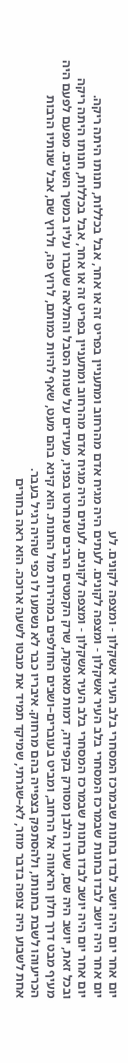יום אחר יום היה יושב לבדו בחנות שבמרכז המסחרי בלב העיר אשקלון - ומצפה לקונים. לע
יום אחר היה יושב לבדו בחנות שבמרכז המסחרי בלב העיר אשקלון - ומצפה לקונים. לעתים היה מגיח אדם מהרחוב ומתעניין בפריט זה או אחר, אבל בכללות, חנותו היתה ריקה.
יום אחר יום היה יושב לבדו בחנות שבמרכז המסחרי בלב העיר אשקלון - ומצפה לקונים. לעתים היה מגיח אדם מהרחוב ומתעניין בפריט זה או אחר, אבל בכללות, חנותו היתה ריקה
ובכל זאת, יושב היה שם, שערו הלבן מסורק בקפידה, דמות מאופקת, שרק הקמטים הרבים שנחרטו בפניו, מעידים על שנות הסבל והתלאה שעברו עליו במשך השנים. מפעם לפעם היה מעיף מבט דרך חלון הראווה אל הרחוב, ומביט בעוברים–ושבים החולפים במהירות מול החנות. הוא קינא בהם מעט, שאף להיות כמותם, לרוץ פה, ולרוץ שם, אבל שנותיו הרבות הכריעוהו לשבת בחנותו, ולהסתפק בצפייה בהם מרחוק. איבריו כבר לא נשמעו לו כפי שהיה רגיל בעבר.
אחת לשבוע היה צופה בדבר מוזר, לא–שגרתי, שמיקד תמיד את מבטו לשעה ארוכה. הוא ראה בחורים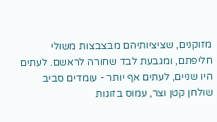מזוקנים, שציציותיהם מבצבצות משולי חליפתם, ומגבעת לבד שחורה לראשם. לעתים היו שניים, לעתים אף יותר - עומדים סביב שולחן קטן וצר, עמוס בזוגות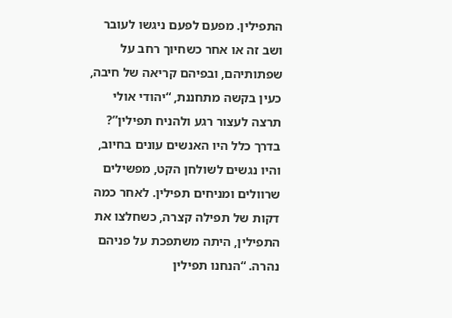התפילין. מפעם לפעם ניגשו לעובר ושב זה או אחר כשחיוך רחב על שפתותיהם, ובפיהם קריאה של חיבה, כעין בקשה מתחננת, “יהודי אולי תרצה לעצור רגע ולהניח תפילין”?
בדרך כלל היו האנשים עונים בחיוב, והיו נגשים לשולחן הקט, מפשילים שרוולים ומניחים תפילין. לאחר כמה דקות של תפילה קצרה, כשחלצו את התפילין, היתה משתפכת על פניהם נהרה. “הנחנו תפילין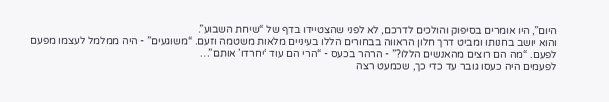היום”, היו אומרים בסיפוק והולכים לדרכם, לא לפני שהצטיידו בדף של “שיחת השבוע”.
והוא יושב בחנותו ומביט דרך חלון הראווה בבחורים הללו בעיניים מלאות משטמה וזעם. “משוגעים” - היה ממלמל לעצמו מפעם לפעם. “מה הם רוצים מהאנשים הללו?” - הרהר בכעס - “הרי הם עוד ‘יחרדו’ אותם”…
לפעמים היה כעסו גובר עד כדי כך, שכמעט רצה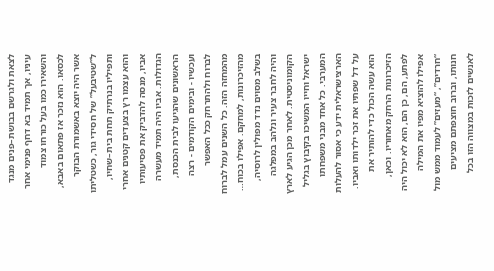לצאת ולגרשם בבושת–פנים מנגד עיניו, אך תמיד בא דחף פנימי אחר והשאירו כמו בעל כורחו צמוד לכסאו. הוא נזכר אז פתאום באבא, אשר היה יוצא באשמורת הבוקר ל”שטיבעל” של חסידי גור, כשטליתו ותפיליו בנרתיק תחת בית–שחיו, והוא עצמו רץ בצעדים קטנים אחרי אביו, מנסה להדביק את פסיעותיו הגדולות. אביו היה תמיד מעשרה הראשונים שהגיעו לבית הכנסת, ועכשיו - ובימים הקודמים - רצה לברוח ולהתרחק ככל האפשר מהמחזה הזה. כל השנים עמל לברוח מהזיכרונות, למחקם. אפילו בכוח…
בשלב מסוים נדד מפולין לרוסיה, והיה לחבר צעיר ונלהב במפלגה הקומוניסטית. לאחר מכן הגיע לארץ ישראל וחייו המשיכו בקיבוץ בגליל המערבי. כל אחד מבני משפחתו הארצישראלית ידע כי אסור להעלות על דל שפתיו את זכר ילדותו ואביו. הוא עשה הכול כדי להותיר את הזיכרונות הרחק מאחוריו. וכאן, לפתע, הם, כן הם, הוא לא יכול היה אפילו להוציא מפיו את המילה “חרדים”, “מעזים” לעמוד ממש מול חנותו, וברוב חוצפתם מציעים לאנשים לזכות במצווה הזו בכל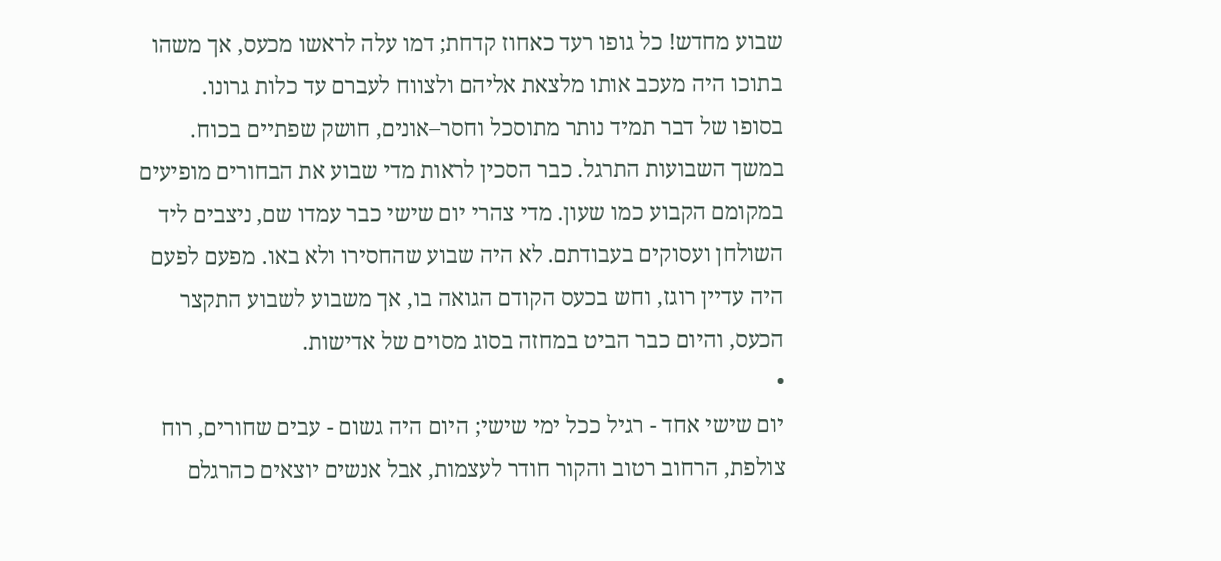שבוע מחדש! כל גופו רעד כאחוז קדחת; דמו עלה לראשו מכעס, אך משהו בתוכו היה מעכב אותו מלצאת אליהם ולצווח לעברם עד כלות גרונו.
בסופו של דבר תמיד נותר מתוסכל וחסר–אונים, חושק שפתיים בכוח.
במשך השבועות התרגל. כבר הסכין לראות מדי שבוע את הבחורים מופיעים במקומם הקבוע כמו שעון. מדי צהרי יום שישי כבר עמדו שם, ניצבים ליד השולחן ועסוקים בעבודתם. לא היה שבוע שהחסירו ולא באו. מפעם לפעם היה עדיין רוגז, וחש בכעס הקודם הגואה בו, אך משבוע לשבוע התקצר הכעס, והיום כבר הביט במחזה בסוג מסוים של אדישות.
•
יום שישי אחד - רגיל ככל ימי שישי; היום היה גשום - עבים שחורים, רוח צולפת, הרחוב רטוב והקור חודר לעצמות, אבל אנשים יוצאים כהרגלם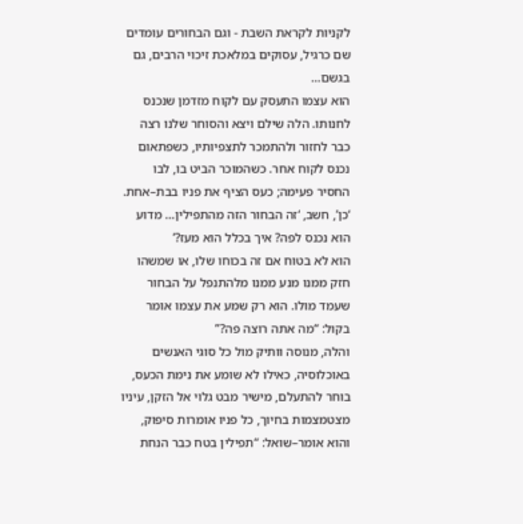לקניות לקראת השבת - וגם הבחורים עומדים שם כרגיל, עסוקים במלאכת זיכוי הרבים, גם בגשם…
הוא עצמו התעסק עם לקוח מזדמן שנכנס לחנותו. הלה שילם ויצא והסוחר שלנו רצה כבר לחזור ולהתמכר לתצפיותיו, כשפתאום נכנס לקוח אחר. כשהמוכר הביט בו, לבו החסיר פעימה; כעס הציף את פניו בבת–אחת. ‘כן’, חשב, ‘זה הבחור הזה מהתפילין… מדוע הוא נכנס לפה? איך בכלל הוא מעז?’
הוא לא בטוח אם זה בכוחו שלו, או שמשהו חזק ממנו מנע ממנו מלהתנפל על הבחור שעמד מולו. הוא רק שמע את עצמו אומר בקול: “מה אתה רוצה פה?”
והלה, מנוסה וותיק מול כל סוגי האנשים באוכלוסיה, כאילו לא שומע את נימת הכעס, בוחר להתעלם, מישיר מבט גלוי אל הזקן, עיניו מצטמצמות בחיוך, כל פניו אומרות סיפוק, והוא אומר–שואל: “תפילין בטח כבר הנחת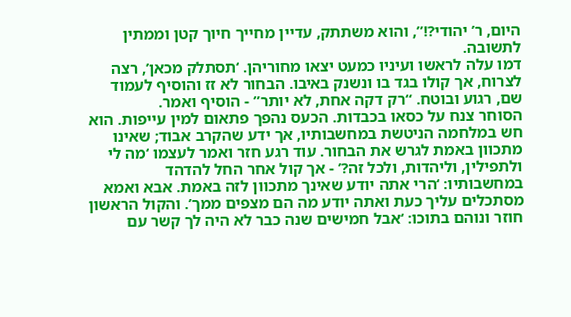היום, ר’ יהודי?!”, והוא משתתק, עדיין מחייך חיוך קטן וממתין לתשובה.
דמו עלה לראשו ועיניו כמעט יצאו מחוריהן. ‘תסתלק מכאן’, רצה לצרוח, אך קולו בגד בו ונשנק באיבו. הבחור לא זז והוסיף לעמוד שם, רגוע ובוטח. “רק דקה אחת, לא יותר” - הוסיף ואמר.
הסוחר צנח על כסאו בכבדות. הכעס נהפך פתאום למין עייפות. הוא חש במלחמה הניטשת במחשבותיו, אך ידע שהקרב אבוד; שאינו מתכוון באמת לגרש את הבחור. עוד רגע חזר ואמר לעצמו ‘מה לי ולתפילין, וליהדות, ולכל זה?’ - אך קול אחר החל להדהד במחשבותיו: ‘הרי אתה יודע שאינך מתכוון לזה באמת. אבא ואמא מסתכלים עליך כעת ואתה יודע מה הם מצפים ממך’. והקול הראשון חוזר ונוהם בתוכו: ‘אבל חמישים שנה כבר לא היה לך קשר עם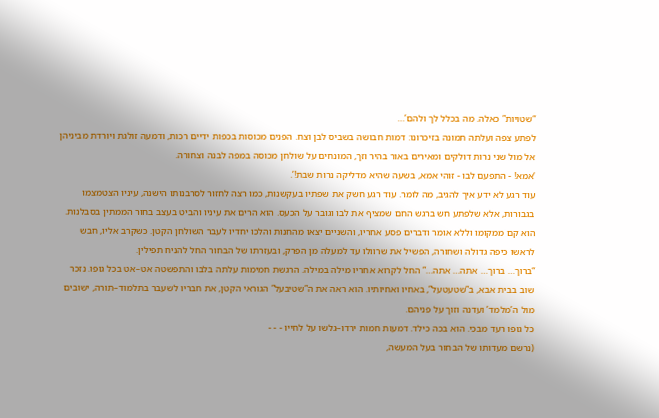“שטויות” כאלה. מה בכלל לך ולהם’…
לפתע צפה ועלתה תמונה בזיכרונו: דמות חבושה בשביס לבן וצח. הפנים מכוסות בכפות ידיים רכות, ודמעה זולגת ויורדת מביניהן אל מול שני נרות דולקים ומאירים באור בהיר וזך, המונחים על שולחן מכוסה במפה לבנה וצחורה.
‘אמא! - התפעם לבו - זוהי אמא, בשעה שהיא מדליקה נרות שבת!’.
עוד רגע לא ידע איך להגיב, מה לומר. עוד רגע חשק את שפתיו בעקשנות, כמו רצה לחזור לסרבנותו הישנה, עיניו הצטמצמו בגבורות, אלא שלפתע חש ברגש החם שמציף את לבו וגובר על הכעס. הוא הרים את עיניו והביט בעצב בחור הממתין בסבלנות. הוא קם ממקומו וללא אומר ודברים פסע אחריו, והשניים יצאו מהחנות והלכו יחדיו לעבר השולחן הקטן. כשקרב אליו, חבש לראשו כיפה גדולה ושחורה, הפשיל את שרוולו עד למעלה מן הפרק, ובעזרתו של הבחור החל להניח תפילין.
“ברוך… ברוך… אתה… אתה…” החל לקרוא אחריו מילה במילה. הרגשת חמימות עלתה בלבו והתפשטה אט–אט בכל גופו. נזכר שוב בבית אבא, ב”שטעטעל”, באחיו ואחיותיו. הוא ראה את ה”שטיבעל” הגוראי הקטן, את חבריו לשעבר בתלמוד–תורה, ישובים מול ה’מלמד’ ועדנה וזוך על פניהם.
כל גופו רעד מבכי. הוא בכה כילד. דמעות חמות ירדו–גלשו על לחייו - - -
(נרשם מעדותו של הבחור בעל המעשה,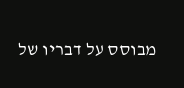מבוסס על דבריו של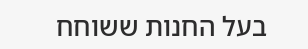בעל החנות ששוחח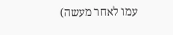עמו לאחר מעשה)